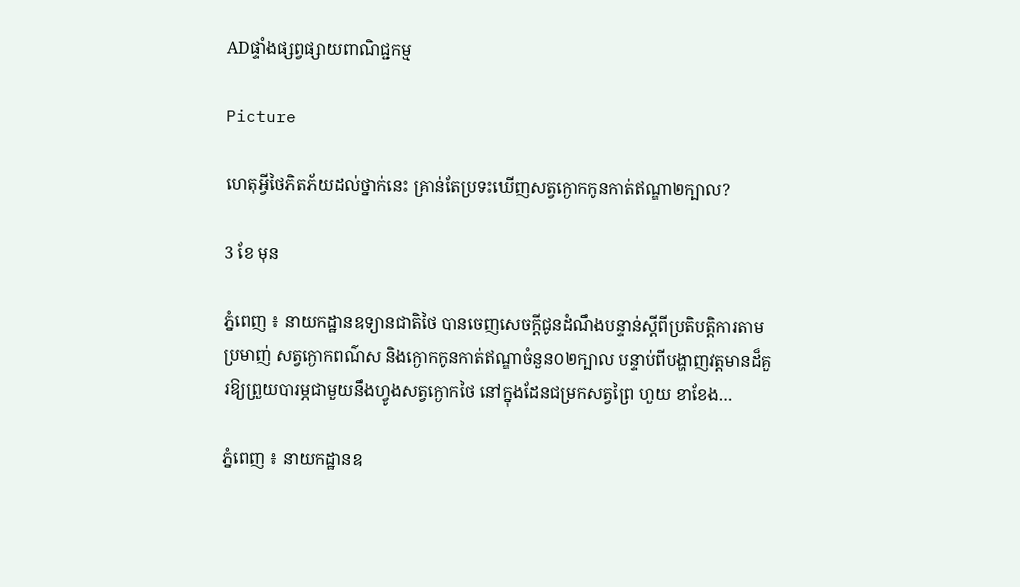ADផ្ទាំងផ្សព្វផ្សាយពាណិជ្ជកម្ម

Picture

ហេតុអ្វីថៃភិតភ័យដល់ថ្នាក់នេះ គ្រាន់តែប្រទះឃើញសត្វក្ងោកកូនកាត់ឥណ្ឌា២ក្បាល?

3 ខែ មុន

ភ្នំពេញ ៖ នាយកដ្ឋានឧទ្យានជាតិថៃ បានចេញសេចក្តីជូនដំណឹងបន្ទាន់ស្តីពីប្រតិបត្តិការតាមប្រមាញ់ សត្វក្ងោកពណ៌ស និងក្ងោកកូនកាត់ឥណ្ឌាចំនួន០២ក្បាល បន្ទាប់ពីបង្ហាញវត្តមានដ៏គួរឱ្យព្រួយបារម្ភជាមួយនឹងហ្វូងសត្វក្ងោកថៃ នៅក្នុងដែនជម្រកសត្វព្រៃ ហួយ ខាខែង…

ភ្នំពេញ ៖ នាយកដ្ឋានឧ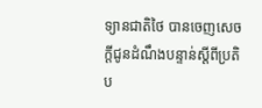ទ្យានជាតិថៃ បានចេញសេចក្តីជូនដំណឹងបន្ទាន់ស្តីពីប្រតិប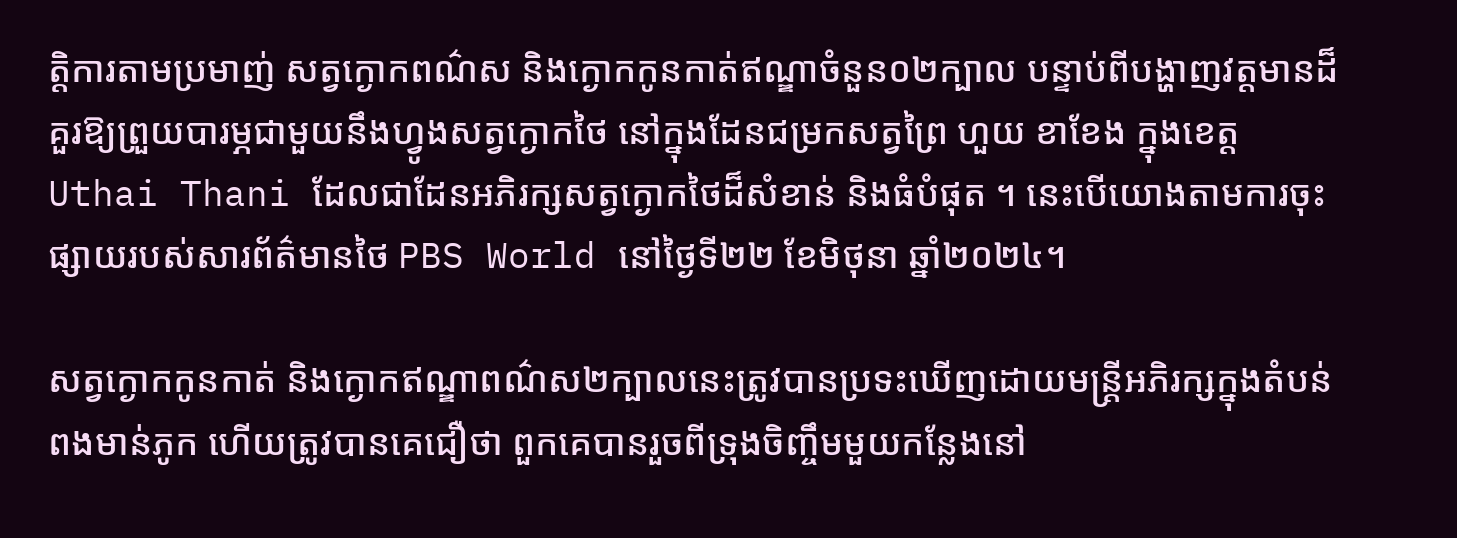ត្តិការតាមប្រមាញ់ សត្វក្ងោកពណ៌ស និងក្ងោកកូនកាត់ឥណ្ឌាចំនួន០២ក្បាល បន្ទាប់ពីបង្ហាញវត្តមានដ៏គួរឱ្យព្រួយបារម្ភជាមួយនឹងហ្វូងសត្វក្ងោកថៃ នៅក្នុងដែនជម្រកសត្វព្រៃ ហួយ ខាខែង ក្នុងខេត្ត Uthai Thani ដែលជាដែនអភិរក្សសត្វក្ងោកថៃដ៏សំខាន់ និងធំបំផុត ។ នេះបើយោងតាមការចុះផ្សាយរបស់សារព័ត៌មានថៃ PBS World នៅថ្ងៃទី២២ ខែមិថុនា ឆ្នាំ២០២៤។

សត្វក្ងោកកូនកាត់ និងក្ងោកឥណ្ឌាពណ៌ស២ក្បាលនេះត្រូវបានប្រទះឃើញដោយមន្ត្រីអភិរក្សក្នុងតំបន់ពងមាន់ភូក ហើយត្រូវបានគេជឿថា ពួកគេបានរួចពីទ្រុងចិញ្ចឹមមួយកន្លែងនៅ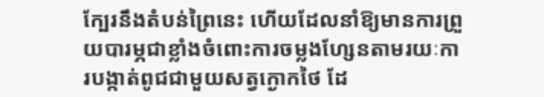ក្បែរនឹងតំបន់ព្រៃនេះ ហើយដែលនាំឱ្យមានការព្រួយបារម្ភជាខ្លាំងចំពោះការចម្លងហ្សែនតាមរយៈការបង្កាត់ពូជជាមួយសត្វក្ងោកថៃ ដែ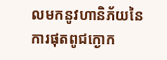លមកនូវហានិភ័យនៃការផុតពូជក្ងោក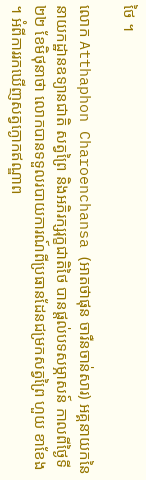ថៃ ។

លោក Atthaphon Charoenchansa (អាតថាផុន ចារឺនចាន់សារ) អគ្គនាយកនៃនាយកដ្ឋានឧទ្យានជាតិ សត្វព្រៃ និងអភិរក្សរុក្ខជាតិថៃ បានផ្តល់បទសម្ភាសន៍ កាលពីថ្ងៃទី២២ ខែមិថុនាថា លោកបានទទួលរបាយការណ៍ពីប្រធានដែនជម្រកសត្វព្រៃ ហួយ ខាខែង ។ អំពីការរកឃើញសត្វក្ងោកឥណ្ឌាព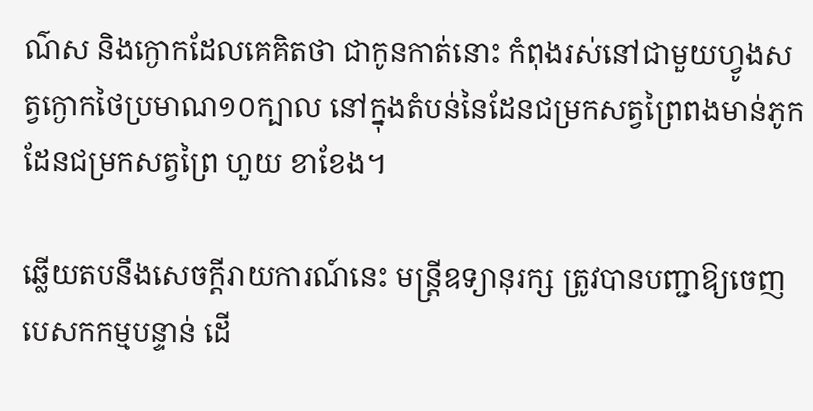ណ៌ស និងក្ងោកដែលគេគិតថា ជាកូនកាត់នោះ កំពុងរស់នៅជាមួយហ្វូងសត្វក្ងោកថៃប្រមាណ១០ក្បាល នៅក្នុងតំបន់នៃដែនជម្រកសត្វព្រៃពងមាន់ភូក ដែនជម្រកសត្វព្រៃ ហួយ ខាខែង។

ឆ្លើយតបនឹងសេចក្តីរាយការណ៍នេះ មន្ត្រីឧទ្យានុរក្ស ត្រូវបានបញ្ជាឱ្យចេញបេសកកម្មបន្ទាន់ ដើ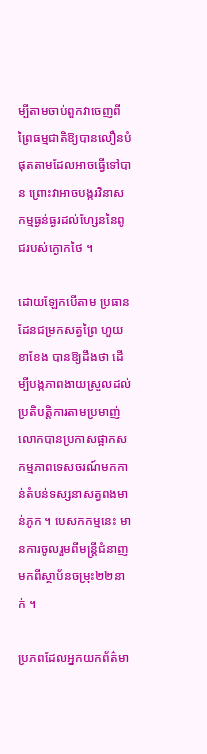ម្បីតាមចាប់ពួកវាចេញពីព្រៃធម្មជាតិឱ្យបានលឿនបំផុតតាមដែលអាចធ្វើទៅបាន ព្រោះវាអាចបង្ករវិនាសកម្មធ្ងន់ធ្ងរដល់ហ្សែននៃពូជរបស់ក្ងោកថៃ ។

ដោយឡែកបើតាម ប្រធានដែនជម្រកសត្វព្រៃ ហួយ ខាខែង បានឱ្យដឹងថា ដើម្បីបង្កភាពងាយស្រួលដល់ប្រតិបត្តិការតាមប្រមាញ់ លោកបានប្រកាសផ្អាកសកម្មភាពទេសចរណ៍មកកាន់តំបន់ទស្សនាសត្វពងមាន់ភូក ។ បេសកកម្មនេះ មានការចូលរួមពីមន្ត្រីជំនាញមកពីស្ថាប័នចម្រុះ២២នាក់ ។

ប្រភពដែលអ្នកយកព័ត៌មា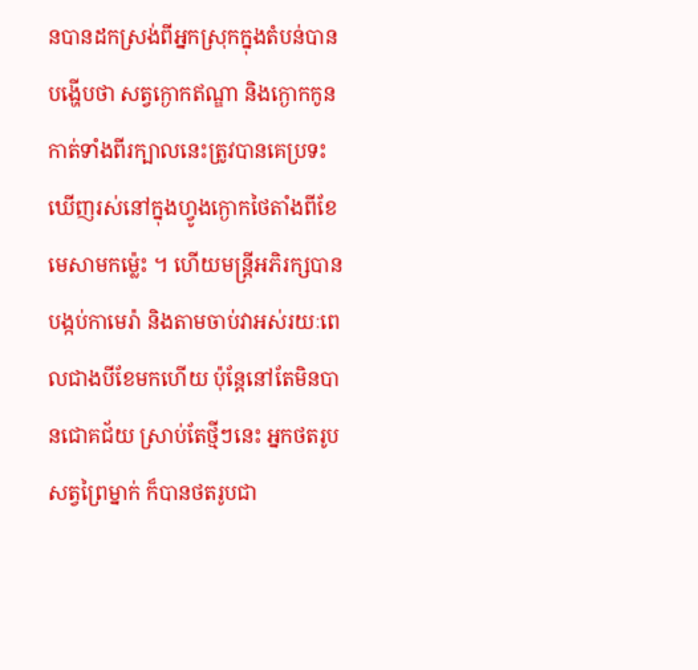នបានដកស្រង់ពីអ្នកស្រុកក្នុងតំបន់បានបង្ហើបថា សត្វក្ងោកឥណ្ឌា និងក្ងោកកូនកាត់ទាំងពីរក្បាលនេះត្រូវបានគេប្រទះឃើញរស់នៅក្នុងហ្វូងក្ងោកថៃតាំងពីខែមេសាមកម្ល៉េះ ។ ហើយមន្ត្រីអភិរក្សបានបង្កប់កាមេរ៉ា និងតាមចាប់វាអស់រយៈពេលជាងបីខែមកហើយ ប៉ុន្តែនៅតែមិនបានជោគជ័យ ស្រាប់តែថ្មីៗនេះ អ្នកថតរូបសត្វព្រៃម្នាក់ ក៏បានថតរូបជា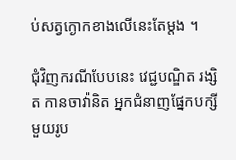ប់សត្វក្ងោកខាងលើនេះតែម្តង ។

ជុំវិញករណីបែបនេះ វេជ្ជបណ្ឌិត រង្សិត កានចាវ៉ានិត អ្នកជំនាញផ្នែកបក្សីមួយរូប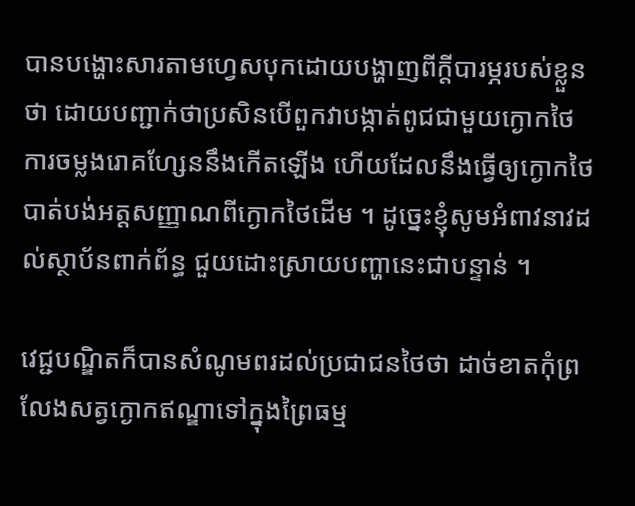បានបង្ហោះសារតាមហ្វេសបុកដោយបង្ហាញពីក្តីបារម្ភរបស់ខ្លួនថា ដោយបញ្ជាក់ថាប្រសិនបើពួកវាបង្កាត់ពូជជាមួយក្ងោកថៃ ការចម្លងរោគហ្សែននឹងកើតឡើង ហើយដែលនឹងធ្វើឲ្យក្ងោកថៃបាត់បង់អត្តសញ្ញាណពីក្ងោកថៃដើម ។ ដូច្នេះខ្ញុំសូមអំពាវនាវដល់ស្ថាប័នពាក់ព័ន្ធ ជួយដោះស្រាយបញ្ហានេះជាបន្ទាន់ ។

វេជ្ជបណ្ឌិតក៏បានសំណូមពរដល់ប្រជាជនថៃថា ដាច់ខាតកុំព្រលែងសត្វក្ងោកឥណ្ឌាទៅក្នុងព្រៃធម្ម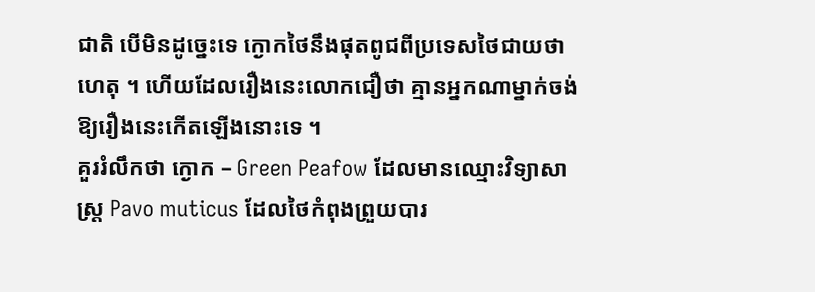ជាតិ បើមិនដូច្នេះទេ ក្ងោកថៃនឹងផុតពូជពីប្រទេសថៃជាយថាហេតុ ។ ហើយដែលរឿងនេះលោកជឿថា គ្មានអ្នកណាម្នាក់ចង់ឱ្យរឿងនេះកើតឡើងនោះទេ ។
គួររំលឹកថា ក្ងោក – Green Peafow ដែលមានឈ្មោះវិទ្យាសាស្ត្រ Pavo muticus ដែលថៃកំពុងព្រួយបារ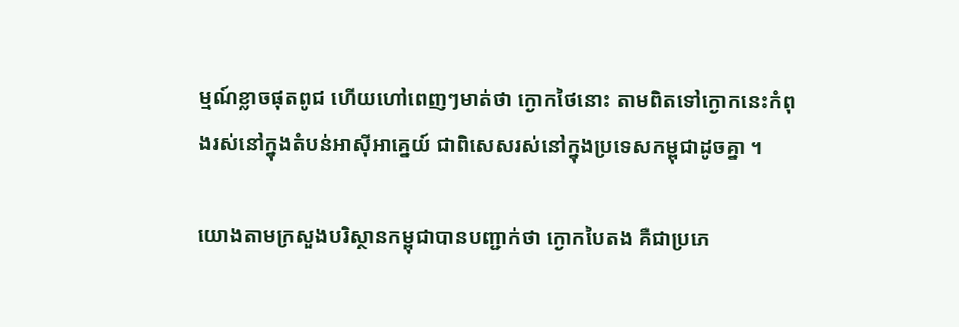ម្មណ៍ខ្លាចផុតពូជ ហើយហៅពេញៗមាត់ថា ក្ងោកថៃនោះ តាមពិតទៅក្ងោកនេះកំពុងរស់នៅក្នុងតំបន់អាស៊ីអាគ្នេយ៍ ជាពិសេសរស់នៅក្នុងប្រទេសកម្ពុជាដូចគ្នា ។

យោងតាមក្រសួងបរិស្ថានកម្ពុជាបានបញ្ជាក់ថា ក្ងោកបៃតង គឺជាប្រភេ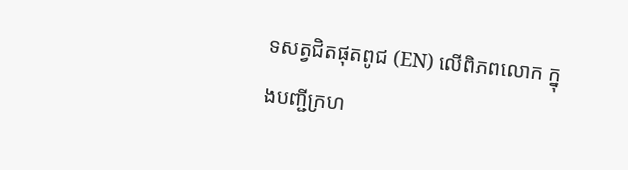ទសត្វជិតផុតពូជ (EN) លើពិភពលោក ក្នុងបញ្ជីក្រហ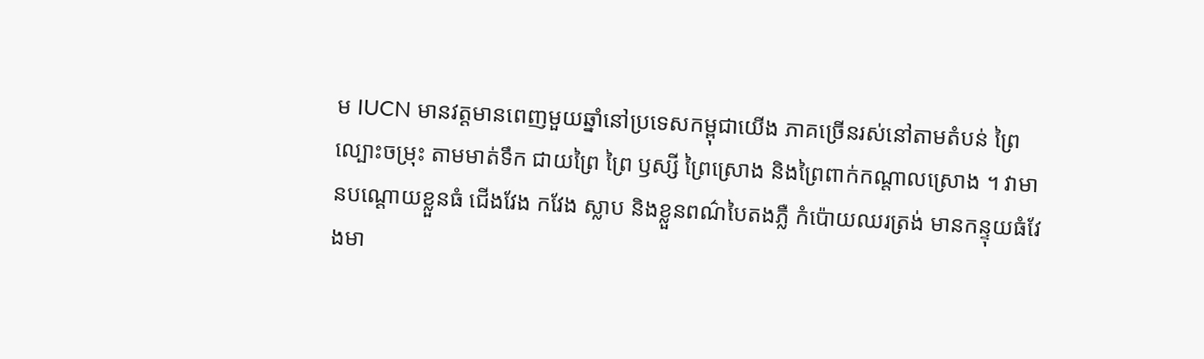ម IUCN មានវត្តមានពេញមួយឆ្នាំនៅប្រទេសកម្ពុជាយើង ភាគច្រើនរស់នៅតាមតំបន់ ព្រៃល្បោះចម្រុះ តាមមាត់ទឹក ជាយព្រៃ ព្រៃ ឫស្សី ព្រៃស្រោង និងព្រៃពាក់កណ្តាលស្រោង ។ វាមានបណ្តោយខ្លួនធំ ជើងវែង កវែង ស្លាប និងខ្លួនពណ៌បៃតងភ្លឺ កំប៉ោយឈរត្រង់ មានកន្ទុយធំវែងមា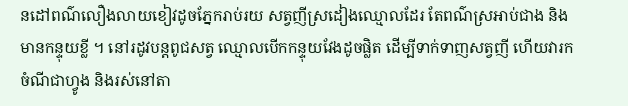នដៅពណ៌លឿងលាយខៀវដូចភ្នែករាប់រយ សត្វញីស្រដៀងឈ្មោលដែរ តែពណ៌ស្រអាប់ជាង និងមានកន្ទុយខ្លី ។ នៅរដូវបន្តពូជសត្វ ឈ្មោលបើកកន្ទុយវែងដូចផ្លិត ដើម្បីទាក់ទាញសត្វញី ហើយវារកចំណីជាហ្វូង និងរស់នៅតា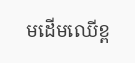មដើមឈើខ្ព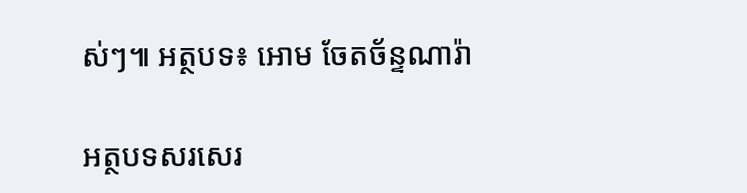ស់ៗ៕ អត្ថបទ៖ អោម ចែតច័ន្ទណារ៉ា

អត្ថបទសរសេរ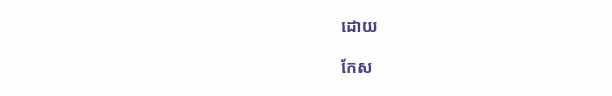ដោយ

កែស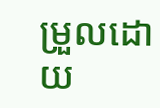ម្រួលដោយ